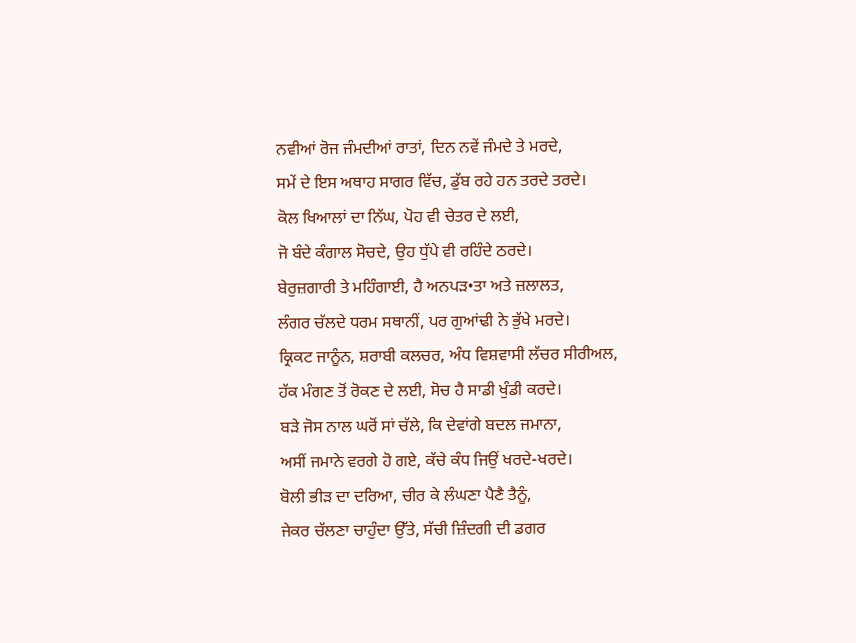ਨਵੀਆਂ ਰੋਜ ਜੰਮਦੀਆਂ ਰਾਤਾਂ, ਦਿਨ ਨਵੇਂ ਜੰਮਦੇ ਤੇ ਮਰਦੇ,
ਸਮੇਂ ਦੇ ਇਸ ਅਥਾਹ ਸਾਗਰ ਵਿੱਚ, ਡੁੱਬ ਰਹੇ ਹਨ ਤਰਦੇ ਤਰਦੇ।
ਕੋਲ ਖਿਆਲਾਂ ਦਾ ਨਿੱਘ, ਪੋਹ ਵੀ ਚੇਤਰ ਦੇ ਲਈ,
ਜੋ ਬੰਦੇ ਕੰਗਾਲ ਸੋਚਦੇ, ਉਹ ਧੁੱਪੇ ਵੀ ਰਹਿੰਦੇ ਠਰਦੇ।
ਬੇਰੁਜ਼ਗਾਰੀ ਤੇ ਮਹਿੰਗਾਈ, ਹੈ ਅਨਪੜ•ਤਾ ਅਤੇ ਜ਼ਲਾਲਤ,
ਲੰਗਰ ਚੱਲਦੇ ਧਰਮ ਸਥਾਨੀਂ, ਪਰ ਗੁਆਂਢੀ ਨੇ ਭੁੱਖੇ ਮਰਦੇ।
ਕ੍ਰਿਕਟ ਜਾਨੂੰਨ, ਸ਼ਰਾਬੀ ਕਲਚਰ, ਅੰਧ ਵਿਸ਼ਵਾਸੀ ਲੱਚਰ ਸੀਰੀਅਲ,
ਹੱਕ ਮੰਗਣ ਤੋਂ ਰੋਕਣ ਦੇ ਲਈ, ਸੋਚ ਹੈ ਸਾਡੀ ਖੁੰਡੀ ਕਰਦੇ।
ਬੜੇ ਜੋਸ ਨਾਲ ਘਰੋਂ ਸਾਂ ਚੱਲੇ, ਕਿ ਦੇਵਾਂਗੇ ਬਦਲ ਜਮਾਨਾ,
ਅਸੀਂ ਜਮਾਨੇ ਵਰਗੇ ਹੋ ਗਏ, ਕੱਚੇ ਕੰਧ ਜਿਉਂ ਖਰਦੇ-ਖਰਦੇ।
ਬੋਲੀ ਭੀੜ ਦਾ ਦਰਿਆ, ਚੀਰ ਕੇ ਲੰਘਣਾ ਪੈਣੈ ਤੈਨੂੰ,
ਜੇਕਰ ਚੱਲਣਾ ਚਾਹੁੰਦਾ ਉੱਤੇ, ਸੱਚੀ ਜ਼ਿੰਦਗੀ ਦੀ ਡਗਰ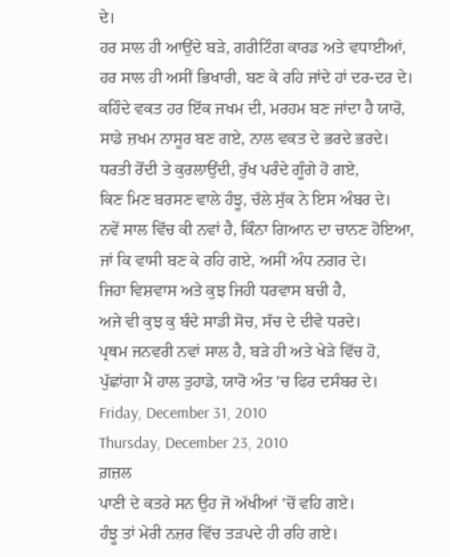ਦੇ।
ਹਰ ਸਾਲ ਹੀ ਆਉਂਦੇ ਬੜੇ, ਗਰੀਟਿੰਗ ਕਾਰਡ ਅਤੇ ਵਧਾਈਆਂ,
ਹਰ ਸਾਲ ਹੀ ਅਸੀਂ ਭਿਖਾਰੀ, ਬਣ ਕੇ ਰਹਿ ਜਾਂਦੇ ਹਾਂ ਦਰ-ਦਰ ਦੇ।
ਕਹਿੰਦੇ ਵਕਤ ਹਰ ਇੱਕ ਜਖਮ ਦੀ, ਮਰਹਮ ਬਣ ਜਾਂਦਾ ਹੈ ਯਾਰੋ,
ਸਾਡੇ ਜ਼ਖਮ ਨਾਸੂਰ ਬਣ ਗਏ, ਨਾਲ ਵਕਤ ਦੇ ਭਰਦੇ ਭਰਦੇ।
ਧਰਤੀ ਰੋਂਦੀ ਤੇ ਕੁਰਲਾਉਂਦੀ, ਰੁੱਖ ਪਰੰਦੇ ਗੂੰਗੇ ਹੋ ਗਏ,
ਕਿਣ ਮਿਣ ਬਰਸਣ ਵਾਲੇ ਹੰਝੂ, ਚੱਲੇ ਸੁੱਕ ਨੇ ਇਸ ਅੰਬਰ ਦੇ।
ਨਵੇਂ ਸਾਲ ਵਿੱਚ ਕੀ ਨਵਾਂ ਹੈ, ਕਿੰਨਾ ਗਿਆਨ ਦਾ ਚਾਨਣ ਹੋਇਆ,
ਜਾਂ ਕਿ ਵਾਸੀ ਬਣ ਕੇ ਰਹਿ ਗਏ, ਅਸੀਂ ਅੰਧ ਨਗਰ ਦੇ।
ਜਿਹਾ ਵਿਸ਼ਵਾਸ ਅਤੇ ਕੁਝ ਜਿਹੀ ਧਰਵਾਸ ਬਚੀ ਹੈ,
ਅਜੇ ਵੀ ਕੁਝ ਕੁ ਬੰਦੇ ਸਾਡੀ ਸੋਚ, ਸੱਚ ਦੇ ਦੀਵੇ ਧਰਦੇ।
ਪ੍ਰਥਮ ਜਨਵਰੀ ਨਵਾਂ ਸਾਲ ਹੈ, ਬੜੇ ਹੀ ਅਤੇ ਖੇੜੇ ਵਿੱਚ ਹੋ,
ਪੁੱਛਾਂਗਾ ਮੈਂ ਹਾਲ ਤੁਹਾਡੇ, ਯਾਰੋ ਅੰਤ 'ਚ ਫਿਰ ਦਸੰਬਰ ਦੇ।
Friday, December 31, 2010
Thursday, December 23, 2010
ਗ਼ਜ਼ਲ
ਪਾਣੀ ਦੇ ਕਤਰੇ ਸਨ ਉਹ ਜੋ ਅੱਖੀਆਂ 'ਚੋਂ ਵਹਿ ਗਏ।
ਹੰਝੂ ਤਾਂ ਮੇਰੀ ਨਜ਼ਰ ਵਿੱਚ ਤੜਪਦੇ ਹੀ ਰਹਿ ਗਏ।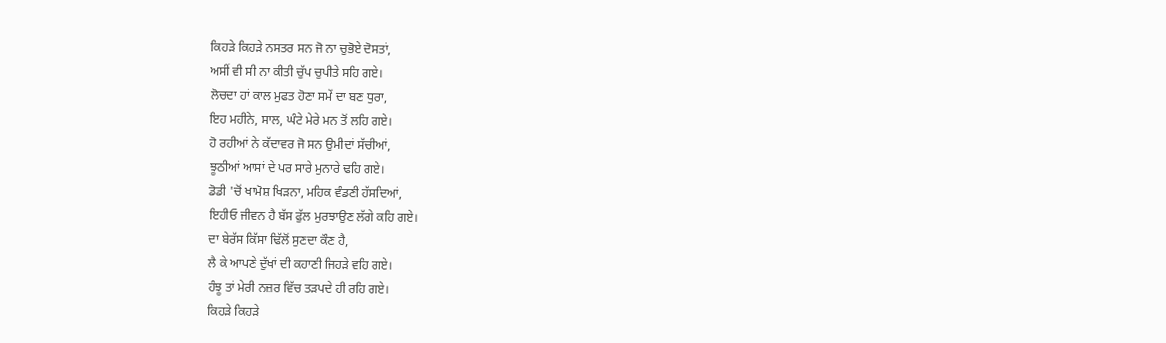ਕਿਹੜੇ ਕਿਹੜੇ ਨਸਤਰ ਸਨ ਜੋ ਨਾ ਚੁਭੋਏ ਦੋਸਤਾਂ,
ਅਸੀਂ ਵੀ ਸੀ ਨਾ ਕੀਤੀ ਚੁੱਪ ਚੁਪੀਤੇ ਸਹਿ ਗਏ।
ਲੋਚਦਾ ਹਾਂ ਕਾਲ ਮੁਫਤ ਹੋਣਾ ਸਮੇਂ ਦਾ ਬਣ ਧੁਰਾ,
ਇਹ ਮਹੀਨੇ, ਸਾਲ, ਘੰਟੇ ਮੇਰੇ ਮਨ ਤੋਂ ਲਹਿ ਗਏ।
ਹੋ ਰਹੀਆਂ ਨੇ ਕੱਦਾਵਰ ਜੋ ਸਨ ਉਮੀਦਾਂ ਸੱਚੀਆਂ,
ਝੂਠੀਆਂ ਆਸਾਂ ਦੇ ਪਰ ਸਾਰੇ ਮੁਨਾਰੇ ਢਹਿ ਗਏ।
ਡੋਡੀ 'ਚੋਂ ਖਾਮੋਸ਼ ਖਿੜਨਾ, ਮਹਿਕ ਵੰਡਣੀ ਹੱਸਦਿਆਂ,
ਇਹੀਓ ਜੀਵਨ ਹੈ ਬੱਸ ਫੁੱਲ ਮੁਰਝਾਉਣ ਲੱਗੇ ਕਹਿ ਗਏ।
ਦਾ ਬੇਰੱਸ ਕਿੱਸਾ ਢਿੱਲੋਂ ਸੁਣਦਾ ਕੌਣ ਹੈ,
ਲੈ ਕੇ ਆਪਣੇ ਦੁੱਖਾਂ ਦੀ ਕਹਾਣੀ ਜਿਹੜੇ ਵਹਿ ਗਏ।
ਹੰਝੂ ਤਾਂ ਮੇਰੀ ਨਜ਼ਰ ਵਿੱਚ ਤੜਪਦੇ ਹੀ ਰਹਿ ਗਏ।
ਕਿਹੜੇ ਕਿਹੜੇ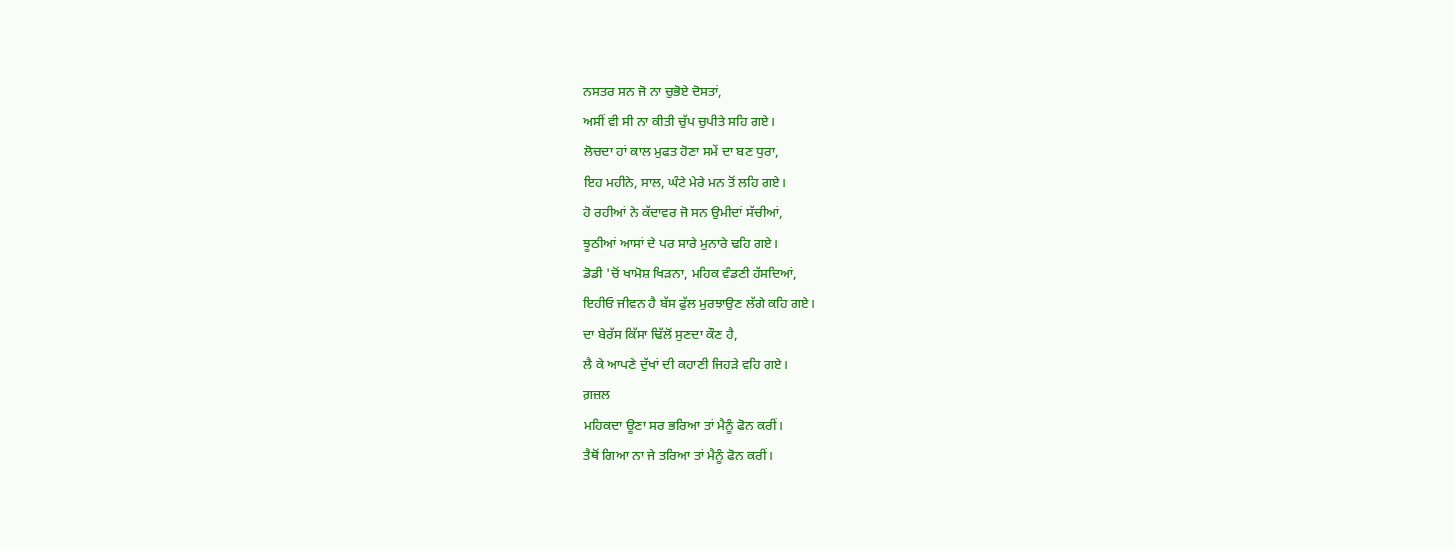ਨਸਤਰ ਸਨ ਜੋ ਨਾ ਚੁਭੋਏ ਦੋਸਤਾਂ,
ਅਸੀਂ ਵੀ ਸੀ ਨਾ ਕੀਤੀ ਚੁੱਪ ਚੁਪੀਤੇ ਸਹਿ ਗਏ।
ਲੋਚਦਾ ਹਾਂ ਕਾਲ ਮੁਫਤ ਹੋਣਾ ਸਮੇਂ ਦਾ ਬਣ ਧੁਰਾ,
ਇਹ ਮਹੀਨੇ, ਸਾਲ, ਘੰਟੇ ਮੇਰੇ ਮਨ ਤੋਂ ਲਹਿ ਗਏ।
ਹੋ ਰਹੀਆਂ ਨੇ ਕੱਦਾਵਰ ਜੋ ਸਨ ਉਮੀਦਾਂ ਸੱਚੀਆਂ,
ਝੂਠੀਆਂ ਆਸਾਂ ਦੇ ਪਰ ਸਾਰੇ ਮੁਨਾਰੇ ਢਹਿ ਗਏ।
ਡੋਡੀ 'ਚੋਂ ਖਾਮੋਸ਼ ਖਿੜਨਾ, ਮਹਿਕ ਵੰਡਣੀ ਹੱਸਦਿਆਂ,
ਇਹੀਓ ਜੀਵਨ ਹੈ ਬੱਸ ਫੁੱਲ ਮੁਰਝਾਉਣ ਲੱਗੇ ਕਹਿ ਗਏ।
ਦਾ ਬੇਰੱਸ ਕਿੱਸਾ ਢਿੱਲੋਂ ਸੁਣਦਾ ਕੌਣ ਹੈ,
ਲੈ ਕੇ ਆਪਣੇ ਦੁੱਖਾਂ ਦੀ ਕਹਾਣੀ ਜਿਹੜੇ ਵਹਿ ਗਏ।
ਗ਼ਜ਼ਲ
ਮਹਿਕਦਾ ਊਣਾ ਸਰ ਭਰਿਆ ਤਾਂ ਮੈਨੂੰ ਫੋਨ ਕਰੀਂ।
ਤੈਥੋਂ ਗਿਆ ਨਾ ਜੇ ਤਰਿਆ ਤਾਂ ਮੈਨੂੰ ਫੋਨ ਕਰੀਂ।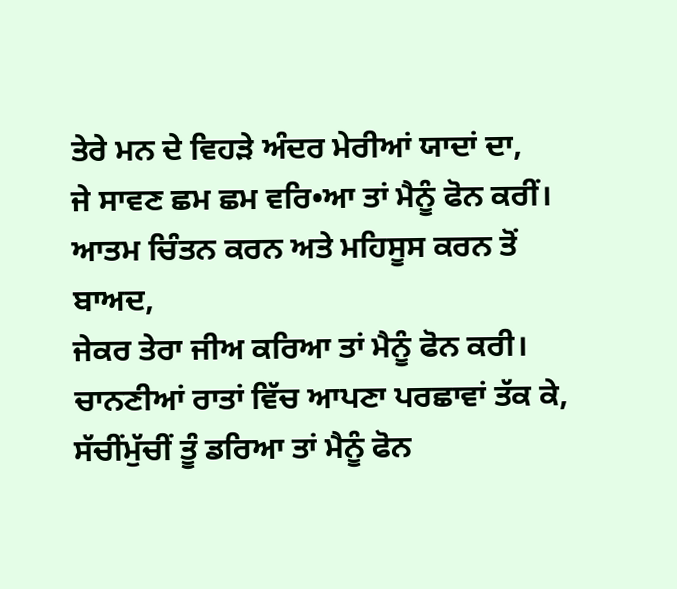ਤੇਰੇ ਮਨ ਦੇ ਵਿਹੜੇ ਅੰਦਰ ਮੇਰੀਆਂ ਯਾਦਾਂ ਦਾ,
ਜੇ ਸਾਵਣ ਛਮ ਛਮ ਵਰਿ•ਆ ਤਾਂ ਮੈਨੂੰ ਫੋਨ ਕਰੀਂ।
ਆਤਮ ਚਿੰਤਨ ਕਰਨ ਅਤੇ ਮਹਿਸੂਸ ਕਰਨ ਤੋਂ ਬਾਅਦ,
ਜੇਕਰ ਤੇਰਾ ਜੀਅ ਕਰਿਆ ਤਾਂ ਮੈਨੂੰ ਫੋਨ ਕਰੀ।
ਚਾਨਣੀਆਂ ਰਾਤਾਂ ਵਿੱਚ ਆਪਣਾ ਪਰਛਾਵਾਂ ਤੱਕ ਕੇ,
ਸੱਚੀਂਮੁੱਚੀਂ ਤੂੰ ਡਰਿਆ ਤਾਂ ਮੈਨੂੰ ਫੋਨ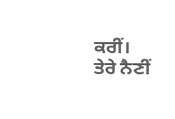ਕਰੀਂ।
ਤੇਰੇ ਨੈਣੀਂ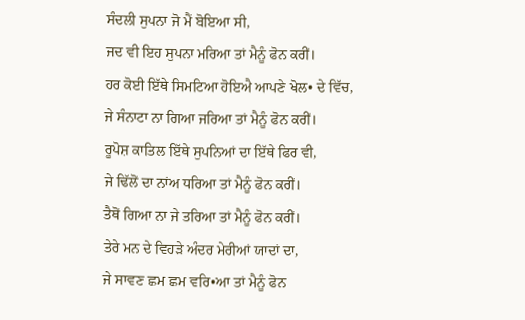ਸੰਦਲੀ ਸੁਪਨਾ ਜੋ ਮੈਂ ਬੋਇਆ ਸੀ,
ਜਦ ਵੀ ਇਹ ਸੁਪਨਾ ਮਰਿਆ ਤਾਂ ਮੈਨੂੰ ਫੋਨ ਕਰੀਂ।
ਹਰ ਕੋਈ ਇੱਥੇ ਸਿਮਟਿਆ ਹੋਇਐ ਆਪਣੇ ਖੋਲ• ਦੇ ਵਿੱਚ,
ਜੇ ਸੰਨਾਟਾ ਨਾ ਗਿਆ ਜਰਿਆ ਤਾਂ ਮੈਨੂੰ ਫੋਨ ਕਰੀਂ।
ਰੂਪੋਸ਼ ਕਾਤਿਲ ਇੱਥੇ ਸੁਪਨਿਆਂ ਦਾ ਇੱਥੇ ਫਿਰ ਵੀ,
ਜੇ ਢਿੱਲੋਂ ਦਾ ਨਾਂਅ ਧਰਿਆ ਤਾਂ ਮੈਨੂੰ ਫੋਨ ਕਰੀਂ।
ਤੈਥੋਂ ਗਿਆ ਨਾ ਜੇ ਤਰਿਆ ਤਾਂ ਮੈਨੂੰ ਫੋਨ ਕਰੀਂ।
ਤੇਰੇ ਮਨ ਦੇ ਵਿਹੜੇ ਅੰਦਰ ਮੇਰੀਆਂ ਯਾਦਾਂ ਦਾ,
ਜੇ ਸਾਵਣ ਛਮ ਛਮ ਵਰਿ•ਆ ਤਾਂ ਮੈਨੂੰ ਫੋਨ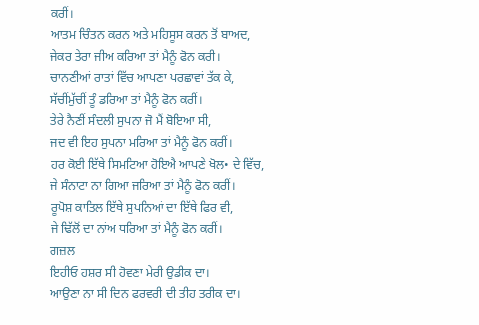ਕਰੀਂ।
ਆਤਮ ਚਿੰਤਨ ਕਰਨ ਅਤੇ ਮਹਿਸੂਸ ਕਰਨ ਤੋਂ ਬਾਅਦ,
ਜੇਕਰ ਤੇਰਾ ਜੀਅ ਕਰਿਆ ਤਾਂ ਮੈਨੂੰ ਫੋਨ ਕਰੀ।
ਚਾਨਣੀਆਂ ਰਾਤਾਂ ਵਿੱਚ ਆਪਣਾ ਪਰਛਾਵਾਂ ਤੱਕ ਕੇ,
ਸੱਚੀਂਮੁੱਚੀਂ ਤੂੰ ਡਰਿਆ ਤਾਂ ਮੈਨੂੰ ਫੋਨ ਕਰੀਂ।
ਤੇਰੇ ਨੈਣੀਂ ਸੰਦਲੀ ਸੁਪਨਾ ਜੋ ਮੈਂ ਬੋਇਆ ਸੀ,
ਜਦ ਵੀ ਇਹ ਸੁਪਨਾ ਮਰਿਆ ਤਾਂ ਮੈਨੂੰ ਫੋਨ ਕਰੀਂ।
ਹਰ ਕੋਈ ਇੱਥੇ ਸਿਮਟਿਆ ਹੋਇਐ ਆਪਣੇ ਖੋਲ• ਦੇ ਵਿੱਚ,
ਜੇ ਸੰਨਾਟਾ ਨਾ ਗਿਆ ਜਰਿਆ ਤਾਂ ਮੈਨੂੰ ਫੋਨ ਕਰੀਂ।
ਰੂਪੋਸ਼ ਕਾਤਿਲ ਇੱਥੇ ਸੁਪਨਿਆਂ ਦਾ ਇੱਥੇ ਫਿਰ ਵੀ,
ਜੇ ਢਿੱਲੋਂ ਦਾ ਨਾਂਅ ਧਰਿਆ ਤਾਂ ਮੈਨੂੰ ਫੋਨ ਕਰੀਂ।
ਗਜ਼ਲ
ਇਹੀਓ ਹਸ਼ਰ ਸੀ ਹੋਵਣਾ ਮੇਰੀ ਉਡੀਕ ਦਾ।
ਆਉਣਾ ਨਾ ਸੀ ਦਿਨ ਫਰਵਰੀ ਦੀ ਤੀਹ ਤਰੀਕ ਦਾ।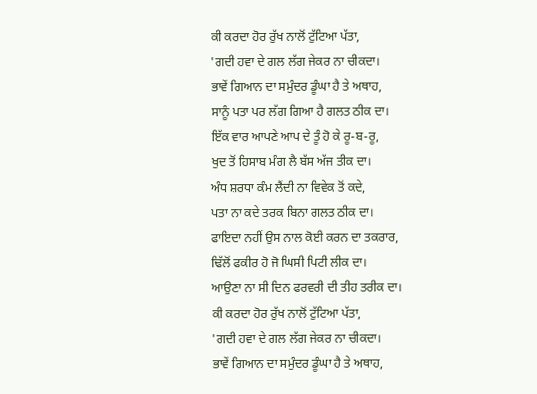ਕੀ ਕਰਦਾ ਹੋਰ ਰੁੱਖ ਨਾਲੋਂ ਟੁੱਟਿਆ ਪੱਤਾ,
'ਗਦੀ ਹਵਾ ਦੇ ਗਲ ਲੱਗ ਜੇਕਰ ਨਾ ਚੀਕਦਾ।
ਭਾਵੇਂ ਗਿਆਨ ਦਾ ਸਮੁੰਦਰ ਡੂੰਘਾ ਹੈ ਤੇ ਅਥਾਹ,
ਸਾਨੂੰ ਪਤਾ ਪਰ ਲੱਗ ਗਿਆ ਹੈ ਗਲਤ ਠੀਕ ਦਾ।
ਇੱਕ ਵਾਰ ਆਪਣੇ ਆਪ ਦੇ ਤੂੰ ਹੋ ਕੇ ਰੂ-ਬ-ਰੂ,
ਖੁਦ ਤੋਂ ਹਿਸਾਬ ਮੰਗ ਲੈ ਬੱਸ ਅੱਜ ਤੀਕ ਦਾ।
ਅੰਧ ਸ਼ਰਧਾ ਕੰਮ ਲੈਂਦੀ ਨਾ ਵਿਵੇਕ ਤੋਂ ਕਦੇ,
ਪਤਾ ਨਾ ਕਦੇ ਤਰਕ ਬਿਨਾ ਗਲਤ ਠੀਕ ਦਾ।
ਫਾਇਦਾ ਨਹੀਂ ਉਸ ਨਾਲ ਕੋਈ ਕਰਨ ਦਾ ਤਕਰਾਰ,
ਢਿੱਲੋਂ ਫਕੀਰ ਹੋ ਜੋ ਘਿਸੀ ਪਿਟੀ ਲੀਕ ਦਾ।
ਆਉਣਾ ਨਾ ਸੀ ਦਿਨ ਫਰਵਰੀ ਦੀ ਤੀਹ ਤਰੀਕ ਦਾ।
ਕੀ ਕਰਦਾ ਹੋਰ ਰੁੱਖ ਨਾਲੋਂ ਟੁੱਟਿਆ ਪੱਤਾ,
'ਗਦੀ ਹਵਾ ਦੇ ਗਲ ਲੱਗ ਜੇਕਰ ਨਾ ਚੀਕਦਾ।
ਭਾਵੇਂ ਗਿਆਨ ਦਾ ਸਮੁੰਦਰ ਡੂੰਘਾ ਹੈ ਤੇ ਅਥਾਹ,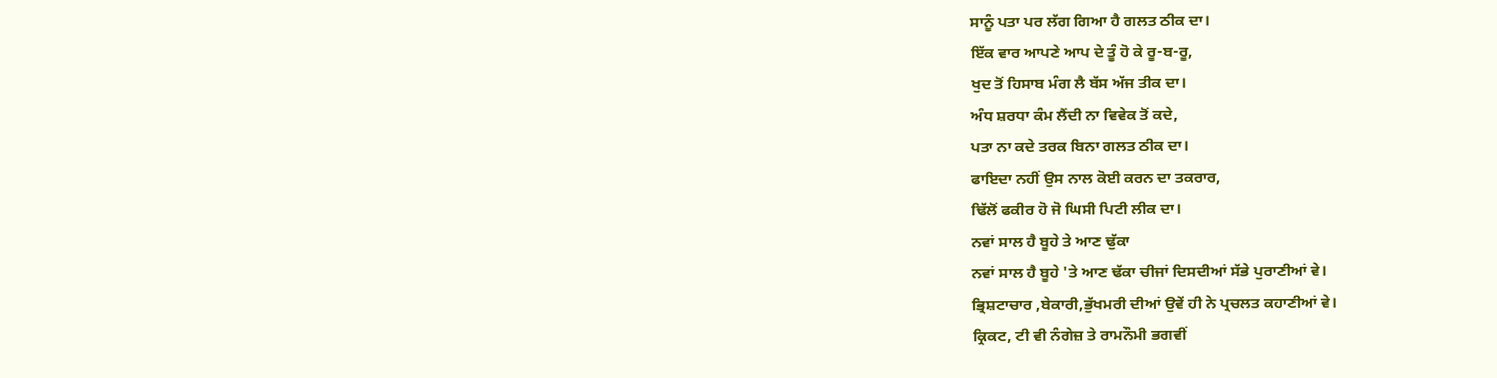ਸਾਨੂੰ ਪਤਾ ਪਰ ਲੱਗ ਗਿਆ ਹੈ ਗਲਤ ਠੀਕ ਦਾ।
ਇੱਕ ਵਾਰ ਆਪਣੇ ਆਪ ਦੇ ਤੂੰ ਹੋ ਕੇ ਰੂ-ਬ-ਰੂ,
ਖੁਦ ਤੋਂ ਹਿਸਾਬ ਮੰਗ ਲੈ ਬੱਸ ਅੱਜ ਤੀਕ ਦਾ।
ਅੰਧ ਸ਼ਰਧਾ ਕੰਮ ਲੈਂਦੀ ਨਾ ਵਿਵੇਕ ਤੋਂ ਕਦੇ,
ਪਤਾ ਨਾ ਕਦੇ ਤਰਕ ਬਿਨਾ ਗਲਤ ਠੀਕ ਦਾ।
ਫਾਇਦਾ ਨਹੀਂ ਉਸ ਨਾਲ ਕੋਈ ਕਰਨ ਦਾ ਤਕਰਾਰ,
ਢਿੱਲੋਂ ਫਕੀਰ ਹੋ ਜੋ ਘਿਸੀ ਪਿਟੀ ਲੀਕ ਦਾ।
ਨਵਾਂ ਸਾਲ ਹੈ ਬੂਹੇ ਤੇ ਆਣ ਢੁੱਕਾ
ਨਵਾਂ ਸਾਲ ਹੈ ਬੂਹੇ 'ਤੇ ਆਣ ਢੱਕਾ ਚੀਜਾਂ ਦਿਸਦੀਆਂ ਸੱਭੇ ਪੁਰਾਣੀਆਂ ਵੇ।
ਭ੍ਰਿਸ਼ਟਾਚਾਰ ,ਬੇਕਾਰੀ,ਭੁੱਖਮਰੀ ਦੀਆਂ ਉਵੇਂ ਹੀ ਨੇ ਪ੍ਰਚਲਤ ਕਹਾਣੀਆਂ ਵੇ।
ਕ੍ਰਿਕਟ, ਟੀ ਵੀ ਨੰਗੇਜ਼ ਤੇ ਰਾਮਨੌਮੀ ਭਗਵੀਂ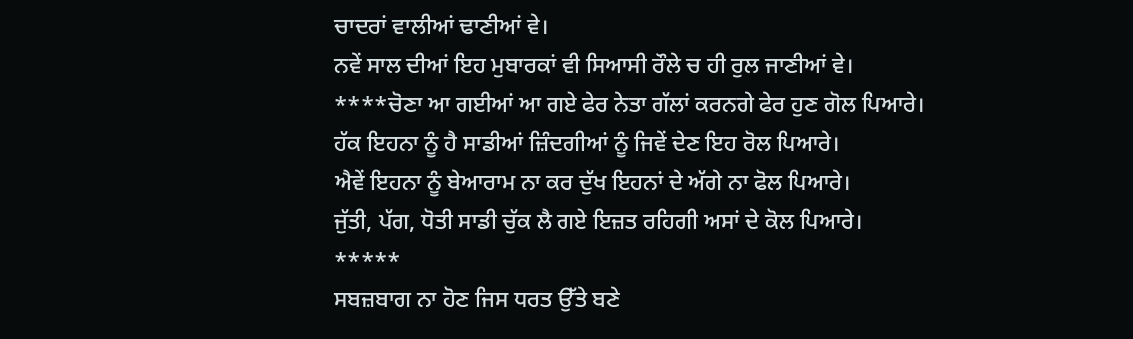ਚਾਦਰਾਂ ਵਾਲੀਆਂ ਢਾਣੀਆਂ ਵੇ।
ਨਵੇਂ ਸਾਲ ਦੀਆਂ ਇਹ ਮੁਬਾਰਕਾਂ ਵੀ ਸਿਆਸੀ ਰੌਲੇ ਚ ਹੀ ਰੁਲ ਜਾਣੀਆਂ ਵੇ।
****ਚੋਣਾ ਆ ਗਈਆਂ ਆ ਗਏ ਫੇਰ ਨੇਤਾ ਗੱਲਾਂ ਕਰਨਗੇ ਫੇਰ ਹੁਣ ਗੋਲ ਪਿਆਰੇ।
ਹੱਕ ਇਹਨਾ ਨੂੰ ਹੈ ਸਾਡੀਆਂ ਜ਼ਿੰਦਗੀਆਂ ਨੂੰ ਜਿਵੇਂ ਦੇਣ ਇਹ ਰੋਲ ਪਿਆਰੇ।
ਐਵੇਂ ਇਹਨਾ ਨੂੰ ਬੇਆਰਾਮ ਨਾ ਕਰ ਦੁੱਖ ਇਹਨਾਂ ਦੇ ਅੱਗੇ ਨਾ ਫੋਲ ਪਿਆਰੇ।
ਜੁੱਤੀ, ਪੱਗ, ਧੋਤੀ ਸਾਡੀ ਚੁੱਕ ਲੈ ਗਏ ਇਜ਼ਤ ਰਹਿਗੀ ਅਸਾਂ ਦੇ ਕੋਲ ਪਿਆਰੇ।
*****
ਸਬਜ਼ਬਾਗ ਨਾ ਹੋਣ ਜਿਸ ਧਰਤ ਉੱਤੇ ਬਣੇ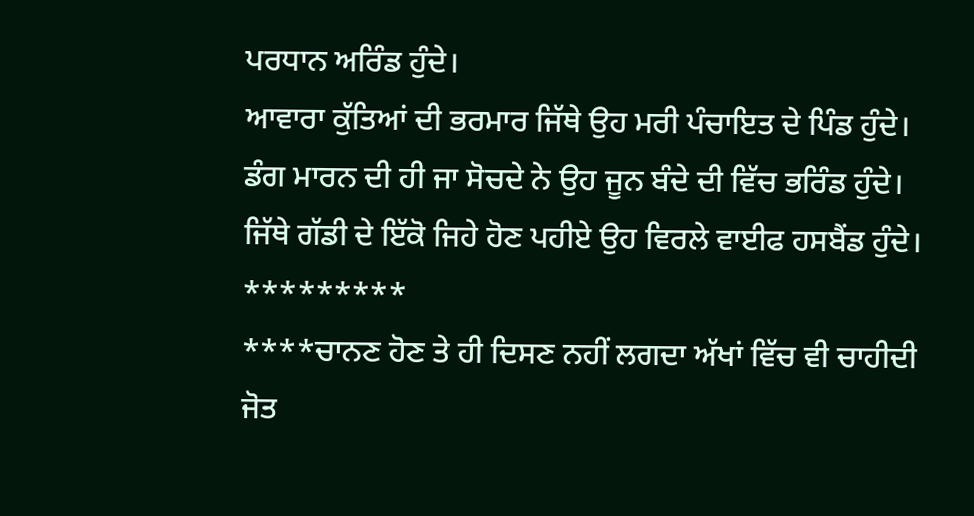ਪਰਧਾਨ ਅਰਿੰਡ ਹੁੰਦੇ।
ਆਵਾਰਾ ਕੁੱਤਿਆਂ ਦੀ ਭਰਮਾਰ ਜਿੱਥੇ ਉਹ ਮਰੀ ਪੰਚਾਇਤ ਦੇ ਪਿੰਡ ਹੁੰਦੇ।
ਡੰਗ ਮਾਰਨ ਦੀ ਹੀ ਜਾ ਸੋਚਦੇ ਨੇ ਉਹ ਜੂਨ ਬੰਦੇ ਦੀ ਵਿੱਚ ਭਰਿੰਡ ਹੁੰਦੇ।
ਜਿੱਥੇ ਗੱਡੀ ਦੇ ਇੱਕੋ ਜਿਹੇ ਹੋਣ ਪਹੀਏ ਉਹ ਵਿਰਲੇ ਵਾਈਫ ਹਸਬੈਂਡ ਹੁੰਦੇ।
*********
****ਚਾਨਣ ਹੋਣ ਤੇ ਹੀ ਦਿਸਣ ਨਹੀਂ ਲਗਦਾ ਅੱਖਾਂ ਵਿੱਚ ਵੀ ਚਾਹੀਦੀ ਜੋਤ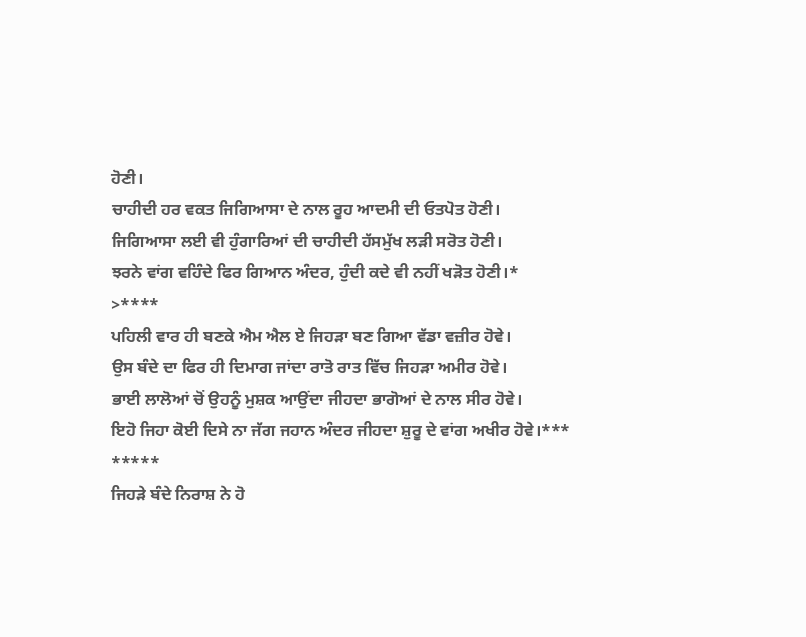ਹੋਣੀ।
ਚਾਹੀਦੀ ਹਰ ਵਕਤ ਜਿਗਿਆਸਾ ਦੇ ਨਾਲ ਰੂਹ ਆਦਮੀ ਦੀ ਓਤਪੋਤ ਹੋਣੀ।
ਜਿਗਿਆਸਾ ਲਈ ਵੀ ਹੁੰਗਾਰਿਆਂ ਦੀ ਚਾਹੀਦੀ ਹੱਸਮੁੱਖ ਲੜੀ ਸਰੋਤ ਹੋਣੀ।
ਝਰਨੇ ਵਾਂਗ ਵਹਿੰਦੇ ਫਿਰ ਗਿਆਨ ਅੰਦਰ, ਹੁੰਦੀ ਕਦੇ ਵੀ ਨਹੀਂ ਖੜੋਤ ਹੋਣੀ।*
>****
ਪਹਿਲੀ ਵਾਰ ਹੀ ਬਣਕੇ ਐਮ ਐਲ ਏ ਜਿਹੜਾ ਬਣ ਗਿਆ ਵੱਡਾ ਵਜ਼ੀਰ ਹੋਵੇ।
ਉਸ ਬੰਦੇ ਦਾ ਫਿਰ ਹੀ ਦਿਮਾਗ ਜਾਂਦਾ ਰਾਤੋ ਰਾਤ ਵਿੱਚ ਜਿਹੜਾ ਅਮੀਰ ਹੋਵੇ।
ਭਾਈ ਲਾਲੋਆਂ ਚੋਂ ਉਹਨੂੰ ਮੁਸ਼ਕ ਆਉਂਦਾ ਜੀਹਦਾ ਭਾਗੋਆਂ ਦੇ ਨਾਲ ਸੀਰ ਹੋਵੇ।
ਇਹੋ ਜਿਹਾ ਕੋਈ ਦਿਸੇ ਨਾ ਜੱਗ ਜਹਾਨ ਅੰਦਰ ਜੀਹਦਾ ਸ਼ੁਰੂ ਦੇ ਵਾਂਗ ਅਖੀਰ ਹੋਵੇ।***
*****
ਜਿਹੜੇ ਬੰਦੇ ਨਿਰਾਸ਼ ਨੇ ਹੋ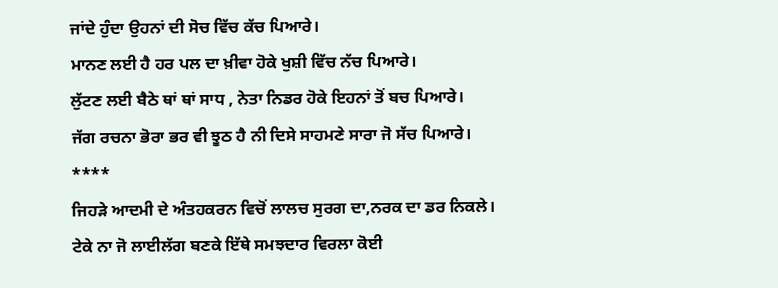ਜਾਂਦੇ ਹੁੰਦਾ ਉਹਨਾਂ ਦੀ ਸੋਚ ਵਿੱਚ ਕੱਚ ਪਿਆਰੇ।
ਮਾਨਣ ਲਈ ਹੈ ਹਰ ਪਲ ਦਾ ਖ਼ੀਵਾ ਹੋਕੇ ਖੁਸ਼ੀ ਵਿੱਚ ਨੱਚ ਪਿਆਰੇ।
ਲੁੱਟਣ ਲਈ ਬੈਠੇ ਥਾਂ ਥਾਂ ਸਾਧ , ਨੇਤਾ ਨਿਡਰ ਹੋਕੇ ਇਹਨਾਂ ਤੋਂ ਬਚ ਪਿਆਰੇ।
ਜੱਗ ਰਚਨਾ ਭੋਰਾ ਭਰ ਵੀ ਝੂਠ ਹੈ ਨੀ ਦਿਸੇ ਸਾਹਮਣੇ ਸਾਰਾ ਜੋ ਸੱਚ ਪਿਆਰੇ।
****
ਜਿਹੜੇ ਆਦਮੀ ਦੇ ਅੰਤਹਕਰਨ ਵਿਚੋਂ ਲਾਲਚ ਸੁਰਗ ਦਾ,ਨਰਕ ਦਾ ਡਰ ਨਿਕਲੇ।
ਟੇਕੇ ਨਾ ਜੋ ਲਾਈਲੱਗ ਬਣਕੇ ਇੱਥੇ ਸਮਝਦਾਰ ਵਿਰਲਾ ਕੋਈ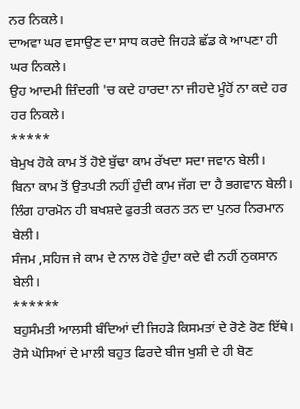ਨਰ ਨਿਕਲੇ।
ਦਾਅਵਾ ਘਰ ਵਸਾਉਣ ਦਾ ਸਾਧ ਕਰਦੇ ਜਿਹੜੇ ਛੱਡ ਕੇ ਆਪਣਾ ਹੀ ਘਰ ਨਿਕਲੇ।
ਉਹ ਆਦਮੀ ਜ਼ਿੰਦਗੀ 'ਚ ਕਦੇ ਹਾਰਦਾ ਨਾ ਜੀਹਦੇ ਮੂੰਹੋਂ ਨਾ ਕਦੇ ਹਰ ਹਰ ਨਿਕਲੇ।
*****
ਬੇਮੁਖ ਹੋਕੇ ਕਾਮ ਤੋਂ ਹੋਏ ਬੁੱਢਾ ਕਾਮ ਰੱਖਦਾ ਸਦਾ ਜਵਾਨ ਬੇਲੀ।
ਬਿਨਾ ਕਾਮ ਤੋਂ ਉਤਪਤੀ ਨਹੀਂ ਹੁੰਦੀ ਕਾਮ ਜੱਗ ਦਾ ਹੈ ਭਗਵਾਨ ਬੇਲੀ।
ਲਿੰਗ ਹਾਰਮੋਨ ਹੀ ਬਖਸ਼ਦੇ ਫੁਰਤੀ ਕਰਨ ਤਨ ਦਾ ਪੁਨਰ ਨਿਰਮਾਨ ਬੇਲੀ।
ਸੰਜਮ ,ਸਹਿਜ ਜੇ ਕਾਮ ਦੇ ਨਾਲ ਹੋਵੇ ਹੁੰਦਾ ਕਦੇ ਵੀ ਨਹੀਂ ਨੁਕਸਾਨ ਬੇਲੀ।
******
ਬਹੁਸੰਮਤੀ ਆਲਸੀ ਬੰਦਿਆਂ ਦੀ ਜਿਹੜੇ ਕਿਸਮਤਾਂ ਦੇ ਰੋਣੇ ਰੋਣ ਇੱਥੇ।
ਰੋਸੇ ਘੋਸਿਆਂ ਦੇ ਮਾਲੀ ਬਹੁਤ ਫਿਰਦੇ ਬੀਜ ਖੁਸ਼ੀ ਦੇ ਹੀ ਬੋਣ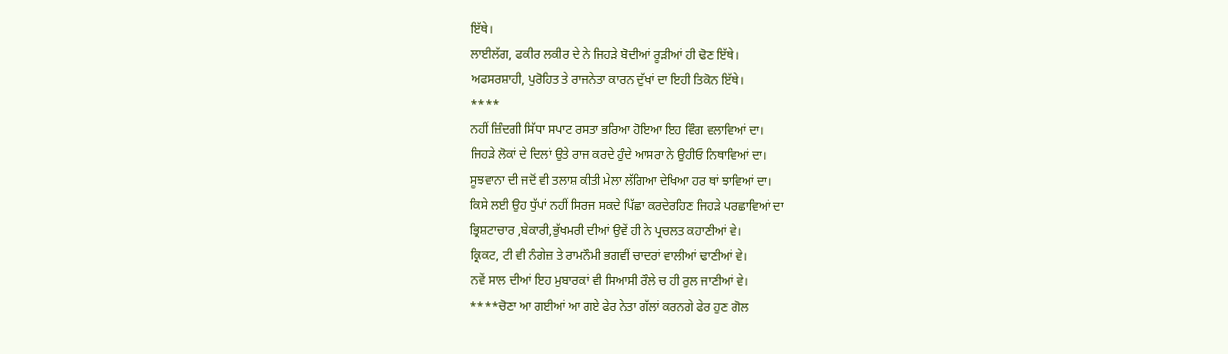ਇੱਥੇ।
ਲਾਈਲੱਗ, ਫਕੀਰ ਲਕੀਰ ਦੇ ਨੇ ਜਿਹੜੇ ਬੋਦੀਆਂ ਰੂੜੀਆਂ ਹੀ ਢੋਣ ਇੱਥੇ।
ਅਫਸਰਸ਼ਾਹੀ, ਪੁਰੋਹਿਤ ਤੇ ਰਾਜਨੇਤਾ ਕਾਰਨ ਦੁੱਖਾਂ ਦਾ ਇਹੀ ਤਿਕੋਨ ਇੱਥੇ।
****
ਨਹੀਂ ਜ਼ਿੰਦਗੀ ਸਿੱਧਾ ਸਪਾਟ ਰਸਤਾ ਭਰਿਆ ਹੋਇਆ ਇਹ ਵਿੰਗ ਵਲਾਵਿਆਂ ਦਾ।
ਜਿਹੜੇ ਲੋਕਾਂ ਦੇ ਦਿਲਾਂ ਉਤੇ ਰਾਜ ਕਰਦੇ ਹੁੰਦੇ ਆਸਰਾ ਨੇ ਉਹੀਓ ਨਿਥਾਵਿਆਂ ਦਾ।
ਸੂਝਵਾਨਾ ਦੀ ਜਦੋਂ ਵੀ ਤਲਾਸ਼ ਕੀਤੀ ਮੇਲਾ ਲੱਗਿਆ ਦੇਖਿਆ ਹਰ ਥਾਂ ਝਾਵਿਆਂ ਦਾ।
ਕਿਸੇ ਲਈ ਉਹ ਧੁੱਪਾਂ ਨਹੀਂ ਸਿਰਜ ਸਕਦੇ ਪਿੱਛਾ ਕਰਦੇਰਹਿਣ ਜਿਹੜੇ ਪਰਛਾਵਿਆਂ ਦਾ
ਭ੍ਰਿਸ਼ਟਾਚਾਰ ,ਬੇਕਾਰੀ,ਭੁੱਖਮਰੀ ਦੀਆਂ ਉਵੇਂ ਹੀ ਨੇ ਪ੍ਰਚਲਤ ਕਹਾਣੀਆਂ ਵੇ।
ਕ੍ਰਿਕਟ, ਟੀ ਵੀ ਨੰਗੇਜ਼ ਤੇ ਰਾਮਨੌਮੀ ਭਗਵੀਂ ਚਾਦਰਾਂ ਵਾਲੀਆਂ ਢਾਣੀਆਂ ਵੇ।
ਨਵੇਂ ਸਾਲ ਦੀਆਂ ਇਹ ਮੁਬਾਰਕਾਂ ਵੀ ਸਿਆਸੀ ਰੌਲੇ ਚ ਹੀ ਰੁਲ ਜਾਣੀਆਂ ਵੇ।
****ਚੋਣਾ ਆ ਗਈਆਂ ਆ ਗਏ ਫੇਰ ਨੇਤਾ ਗੱਲਾਂ ਕਰਨਗੇ ਫੇਰ ਹੁਣ ਗੋਲ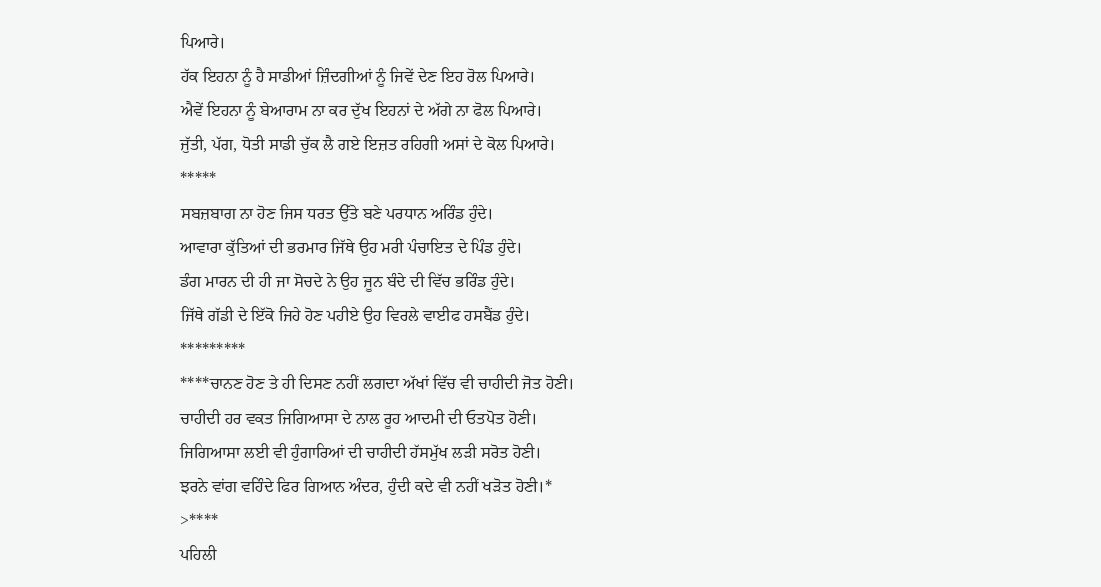ਪਿਆਰੇ।
ਹੱਕ ਇਹਨਾ ਨੂੰ ਹੈ ਸਾਡੀਆਂ ਜ਼ਿੰਦਗੀਆਂ ਨੂੰ ਜਿਵੇਂ ਦੇਣ ਇਹ ਰੋਲ ਪਿਆਰੇ।
ਐਵੇਂ ਇਹਨਾ ਨੂੰ ਬੇਆਰਾਮ ਨਾ ਕਰ ਦੁੱਖ ਇਹਨਾਂ ਦੇ ਅੱਗੇ ਨਾ ਫੋਲ ਪਿਆਰੇ।
ਜੁੱਤੀ, ਪੱਗ, ਧੋਤੀ ਸਾਡੀ ਚੁੱਕ ਲੈ ਗਏ ਇਜ਼ਤ ਰਹਿਗੀ ਅਸਾਂ ਦੇ ਕੋਲ ਪਿਆਰੇ।
*****
ਸਬਜ਼ਬਾਗ ਨਾ ਹੋਣ ਜਿਸ ਧਰਤ ਉੱਤੇ ਬਣੇ ਪਰਧਾਨ ਅਰਿੰਡ ਹੁੰਦੇ।
ਆਵਾਰਾ ਕੁੱਤਿਆਂ ਦੀ ਭਰਮਾਰ ਜਿੱਥੇ ਉਹ ਮਰੀ ਪੰਚਾਇਤ ਦੇ ਪਿੰਡ ਹੁੰਦੇ।
ਡੰਗ ਮਾਰਨ ਦੀ ਹੀ ਜਾ ਸੋਚਦੇ ਨੇ ਉਹ ਜੂਨ ਬੰਦੇ ਦੀ ਵਿੱਚ ਭਰਿੰਡ ਹੁੰਦੇ।
ਜਿੱਥੇ ਗੱਡੀ ਦੇ ਇੱਕੋ ਜਿਹੇ ਹੋਣ ਪਹੀਏ ਉਹ ਵਿਰਲੇ ਵਾਈਫ ਹਸਬੈਂਡ ਹੁੰਦੇ।
*********
****ਚਾਨਣ ਹੋਣ ਤੇ ਹੀ ਦਿਸਣ ਨਹੀਂ ਲਗਦਾ ਅੱਖਾਂ ਵਿੱਚ ਵੀ ਚਾਹੀਦੀ ਜੋਤ ਹੋਣੀ।
ਚਾਹੀਦੀ ਹਰ ਵਕਤ ਜਿਗਿਆਸਾ ਦੇ ਨਾਲ ਰੂਹ ਆਦਮੀ ਦੀ ਓਤਪੋਤ ਹੋਣੀ।
ਜਿਗਿਆਸਾ ਲਈ ਵੀ ਹੁੰਗਾਰਿਆਂ ਦੀ ਚਾਹੀਦੀ ਹੱਸਮੁੱਖ ਲੜੀ ਸਰੋਤ ਹੋਣੀ।
ਝਰਨੇ ਵਾਂਗ ਵਹਿੰਦੇ ਫਿਰ ਗਿਆਨ ਅੰਦਰ, ਹੁੰਦੀ ਕਦੇ ਵੀ ਨਹੀਂ ਖੜੋਤ ਹੋਣੀ।*
>****
ਪਹਿਲੀ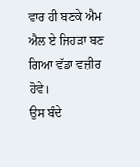ਵਾਰ ਹੀ ਬਣਕੇ ਐਮ ਐਲ ਏ ਜਿਹੜਾ ਬਣ ਗਿਆ ਵੱਡਾ ਵਜ਼ੀਰ ਹੋਵੇ।
ਉਸ ਬੰਦੇ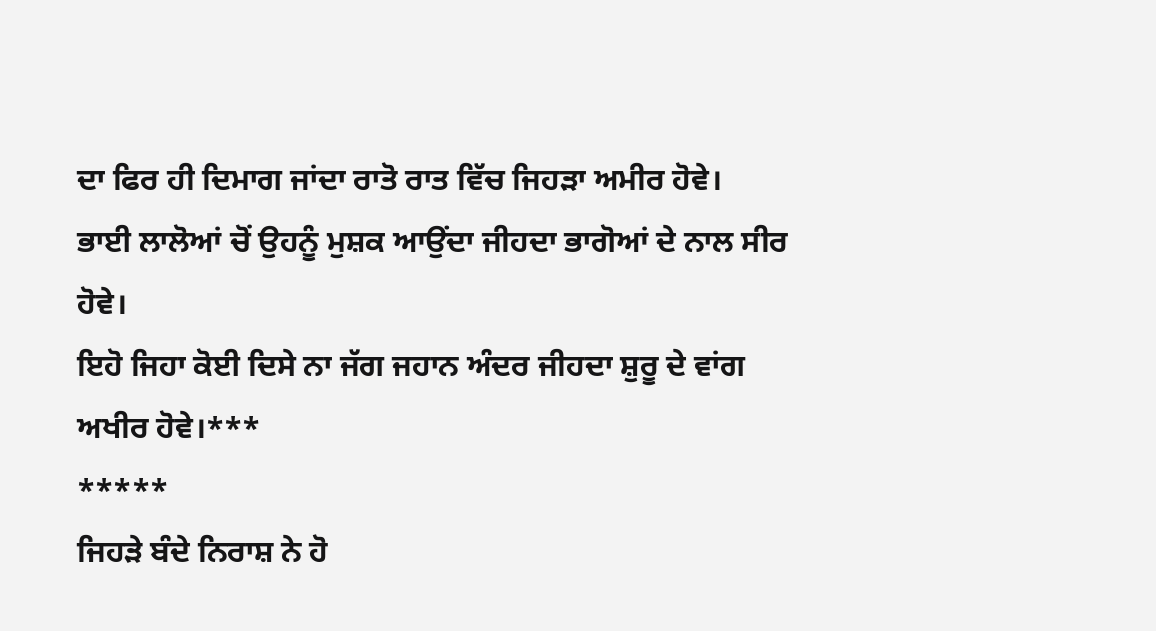ਦਾ ਫਿਰ ਹੀ ਦਿਮਾਗ ਜਾਂਦਾ ਰਾਤੋ ਰਾਤ ਵਿੱਚ ਜਿਹੜਾ ਅਮੀਰ ਹੋਵੇ।
ਭਾਈ ਲਾਲੋਆਂ ਚੋਂ ਉਹਨੂੰ ਮੁਸ਼ਕ ਆਉਂਦਾ ਜੀਹਦਾ ਭਾਗੋਆਂ ਦੇ ਨਾਲ ਸੀਰ ਹੋਵੇ।
ਇਹੋ ਜਿਹਾ ਕੋਈ ਦਿਸੇ ਨਾ ਜੱਗ ਜਹਾਨ ਅੰਦਰ ਜੀਹਦਾ ਸ਼ੁਰੂ ਦੇ ਵਾਂਗ ਅਖੀਰ ਹੋਵੇ।***
*****
ਜਿਹੜੇ ਬੰਦੇ ਨਿਰਾਸ਼ ਨੇ ਹੋ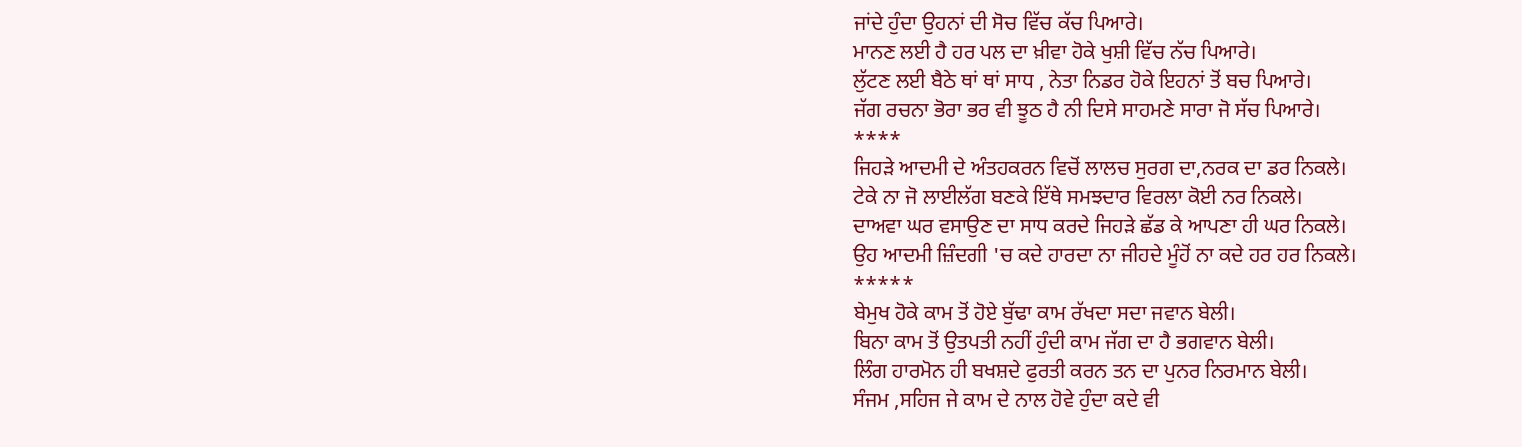ਜਾਂਦੇ ਹੁੰਦਾ ਉਹਨਾਂ ਦੀ ਸੋਚ ਵਿੱਚ ਕੱਚ ਪਿਆਰੇ।
ਮਾਨਣ ਲਈ ਹੈ ਹਰ ਪਲ ਦਾ ਖ਼ੀਵਾ ਹੋਕੇ ਖੁਸ਼ੀ ਵਿੱਚ ਨੱਚ ਪਿਆਰੇ।
ਲੁੱਟਣ ਲਈ ਬੈਠੇ ਥਾਂ ਥਾਂ ਸਾਧ , ਨੇਤਾ ਨਿਡਰ ਹੋਕੇ ਇਹਨਾਂ ਤੋਂ ਬਚ ਪਿਆਰੇ।
ਜੱਗ ਰਚਨਾ ਭੋਰਾ ਭਰ ਵੀ ਝੂਠ ਹੈ ਨੀ ਦਿਸੇ ਸਾਹਮਣੇ ਸਾਰਾ ਜੋ ਸੱਚ ਪਿਆਰੇ।
****
ਜਿਹੜੇ ਆਦਮੀ ਦੇ ਅੰਤਹਕਰਨ ਵਿਚੋਂ ਲਾਲਚ ਸੁਰਗ ਦਾ,ਨਰਕ ਦਾ ਡਰ ਨਿਕਲੇ।
ਟੇਕੇ ਨਾ ਜੋ ਲਾਈਲੱਗ ਬਣਕੇ ਇੱਥੇ ਸਮਝਦਾਰ ਵਿਰਲਾ ਕੋਈ ਨਰ ਨਿਕਲੇ।
ਦਾਅਵਾ ਘਰ ਵਸਾਉਣ ਦਾ ਸਾਧ ਕਰਦੇ ਜਿਹੜੇ ਛੱਡ ਕੇ ਆਪਣਾ ਹੀ ਘਰ ਨਿਕਲੇ।
ਉਹ ਆਦਮੀ ਜ਼ਿੰਦਗੀ 'ਚ ਕਦੇ ਹਾਰਦਾ ਨਾ ਜੀਹਦੇ ਮੂੰਹੋਂ ਨਾ ਕਦੇ ਹਰ ਹਰ ਨਿਕਲੇ।
*****
ਬੇਮੁਖ ਹੋਕੇ ਕਾਮ ਤੋਂ ਹੋਏ ਬੁੱਢਾ ਕਾਮ ਰੱਖਦਾ ਸਦਾ ਜਵਾਨ ਬੇਲੀ।
ਬਿਨਾ ਕਾਮ ਤੋਂ ਉਤਪਤੀ ਨਹੀਂ ਹੁੰਦੀ ਕਾਮ ਜੱਗ ਦਾ ਹੈ ਭਗਵਾਨ ਬੇਲੀ।
ਲਿੰਗ ਹਾਰਮੋਨ ਹੀ ਬਖਸ਼ਦੇ ਫੁਰਤੀ ਕਰਨ ਤਨ ਦਾ ਪੁਨਰ ਨਿਰਮਾਨ ਬੇਲੀ।
ਸੰਜਮ ,ਸਹਿਜ ਜੇ ਕਾਮ ਦੇ ਨਾਲ ਹੋਵੇ ਹੁੰਦਾ ਕਦੇ ਵੀ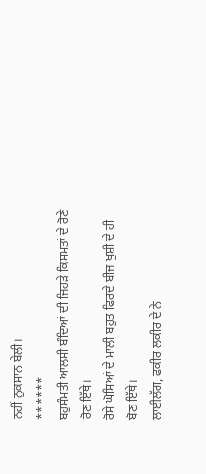ਨਹੀਂ ਨੁਕਸਾਨ ਬੇਲੀ।
******
ਬਹੁਸੰਮਤੀ ਆਲਸੀ ਬੰਦਿਆਂ ਦੀ ਜਿਹੜੇ ਕਿਸਮਤਾਂ ਦੇ ਰੋਣੇ ਰੋਣ ਇੱਥੇ।
ਰੋਸੇ ਘੋਸਿਆਂ ਦੇ ਮਾਲੀ ਬਹੁਤ ਫਿਰਦੇ ਬੀਜ ਖੁਸ਼ੀ ਦੇ ਹੀ ਬੋਣ ਇੱਥੇ।
ਲਾਈਲੱਗ, ਫਕੀਰ ਲਕੀਰ ਦੇ ਨੇ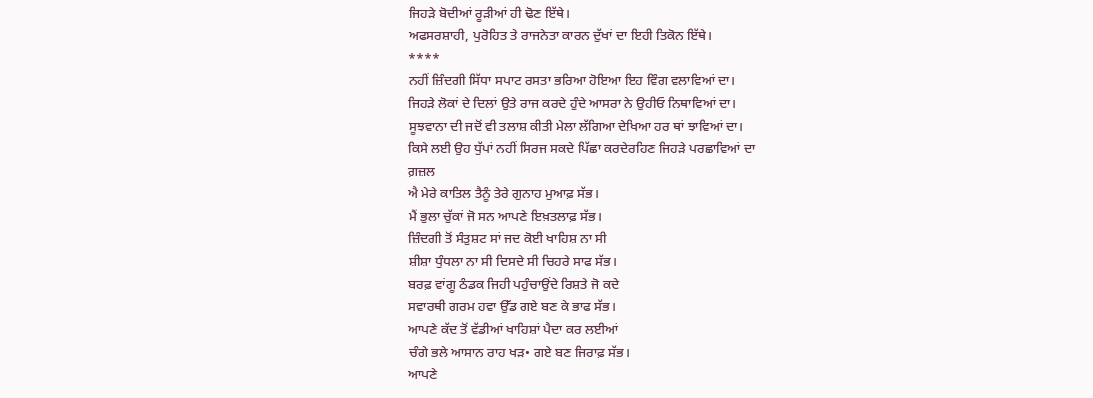ਜਿਹੜੇ ਬੋਦੀਆਂ ਰੂੜੀਆਂ ਹੀ ਢੋਣ ਇੱਥੇ।
ਅਫਸਰਸ਼ਾਹੀ, ਪੁਰੋਹਿਤ ਤੇ ਰਾਜਨੇਤਾ ਕਾਰਨ ਦੁੱਖਾਂ ਦਾ ਇਹੀ ਤਿਕੋਨ ਇੱਥੇ।
****
ਨਹੀਂ ਜ਼ਿੰਦਗੀ ਸਿੱਧਾ ਸਪਾਟ ਰਸਤਾ ਭਰਿਆ ਹੋਇਆ ਇਹ ਵਿੰਗ ਵਲਾਵਿਆਂ ਦਾ।
ਜਿਹੜੇ ਲੋਕਾਂ ਦੇ ਦਿਲਾਂ ਉਤੇ ਰਾਜ ਕਰਦੇ ਹੁੰਦੇ ਆਸਰਾ ਨੇ ਉਹੀਓ ਨਿਥਾਵਿਆਂ ਦਾ।
ਸੂਝਵਾਨਾ ਦੀ ਜਦੋਂ ਵੀ ਤਲਾਸ਼ ਕੀਤੀ ਮੇਲਾ ਲੱਗਿਆ ਦੇਖਿਆ ਹਰ ਥਾਂ ਝਾਵਿਆਂ ਦਾ।
ਕਿਸੇ ਲਈ ਉਹ ਧੁੱਪਾਂ ਨਹੀਂ ਸਿਰਜ ਸਕਦੇ ਪਿੱਛਾ ਕਰਦੇਰਹਿਣ ਜਿਹੜੇ ਪਰਛਾਵਿਆਂ ਦਾ
ਗ਼ਜ਼ਲ
ਐ ਮੇਰੇ ਕਾਤਿਲ ਤੈਨੂੰ ਤੇਰੇ ਗੁਨਾਹ ਮੁਆਫ਼ ਸੱਭ।
ਮੈਂ ਭੁਲਾ ਚੁੱਕਾਂ ਜੋ ਸਨ ਆਪਣੇ ਇਖ਼ਤਲਾਫ਼ ਸੱਭ।
ਜ਼ਿੰਦਗੀ ਤੋਂ ਸੰਤੁਸ਼ਟ ਸਾਂ ਜਦ ਕੋਈ ਖਾਹਿਸ਼ ਨਾ ਸੀ
ਸ਼ੀਸ਼ਾ ਧੁੰਧਲਾ ਨਾ ਸੀ ਦਿਸਦੇ ਸੀ ਚਿਹਰੇ ਸਾਫ ਸੱਭ।
ਬਰਫ਼ ਵਾਂਗੂ ਠੰਡਕ ਜਿਹੀ ਪਹੁੰਚਾਉਂਦੇ ਰਿਸ਼ਤੇ ਜੋ ਕਦੇ
ਸਵਾਰਥੀ ਗਰਮ ਹਵਾ ਉੱਡ ਗਏ ਬਣ ਕੇ ਭਾਫ ਸੱਭ।
ਆਪਣੇ ਕੱਦ ਤੋਂ ਵੱਡੀਆਂ ਖਾਹਿਸ਼ਾਂ ਪੈਦਾ ਕਰ ਲਈਆਂ
ਚੰਗੇ ਭਲੇ ਆਸਾਨ ਰਾਹ ਖੜ• ਗਏ ਬਣ ਜਿਰਾਫ਼ ਸੱਭ।
ਆਪਣੇ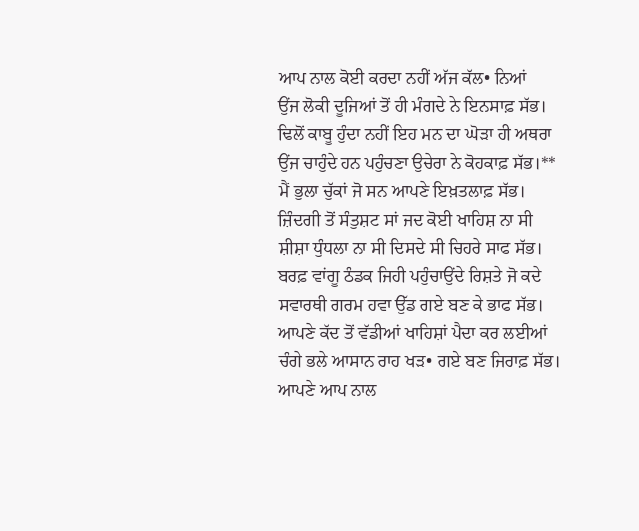ਆਪ ਨਾਲ ਕੋਈ ਕਰਦਾ ਨਹੀਂ ਅੱਜ ਕੱਲ• ਨਿਆਂ
ਉਂਜ ਲੋਕੀ ਦੂਜਿਆਂ ਤੋਂ ਹੀ ਮੰਗਦੇ ਨੇ ਇਨਸਾਫ਼ ਸੱਭ।
ਢਿਲੋਂ ਕਾਬੂ ਹੁੰਦਾ ਨਹੀਂ ਇਹ ਮਨ ਦਾ ਘੋੜਾ ਹੀ ਅਥਰਾ
ਉਂਜ ਚਾਹੁੰਦੇ ਹਨ ਪਹੁੰਚਣਾ ਉਚੇਰਾ ਨੇ ਕੋਹਕਾਫ਼ ਸੱਭ।**
ਮੈਂ ਭੁਲਾ ਚੁੱਕਾਂ ਜੋ ਸਨ ਆਪਣੇ ਇਖ਼ਤਲਾਫ਼ ਸੱਭ।
ਜ਼ਿੰਦਗੀ ਤੋਂ ਸੰਤੁਸ਼ਟ ਸਾਂ ਜਦ ਕੋਈ ਖਾਹਿਸ਼ ਨਾ ਸੀ
ਸ਼ੀਸ਼ਾ ਧੁੰਧਲਾ ਨਾ ਸੀ ਦਿਸਦੇ ਸੀ ਚਿਹਰੇ ਸਾਫ ਸੱਭ।
ਬਰਫ਼ ਵਾਂਗੂ ਠੰਡਕ ਜਿਹੀ ਪਹੁੰਚਾਉਂਦੇ ਰਿਸ਼ਤੇ ਜੋ ਕਦੇ
ਸਵਾਰਥੀ ਗਰਮ ਹਵਾ ਉੱਡ ਗਏ ਬਣ ਕੇ ਭਾਫ ਸੱਭ।
ਆਪਣੇ ਕੱਦ ਤੋਂ ਵੱਡੀਆਂ ਖਾਹਿਸ਼ਾਂ ਪੈਦਾ ਕਰ ਲਈਆਂ
ਚੰਗੇ ਭਲੇ ਆਸਾਨ ਰਾਹ ਖੜ• ਗਏ ਬਣ ਜਿਰਾਫ਼ ਸੱਭ।
ਆਪਣੇ ਆਪ ਨਾਲ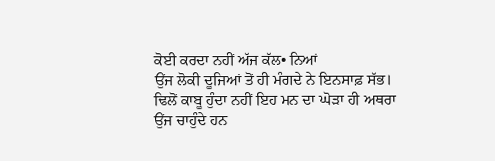ਕੋਈ ਕਰਦਾ ਨਹੀਂ ਅੱਜ ਕੱਲ• ਨਿਆਂ
ਉਂਜ ਲੋਕੀ ਦੂਜਿਆਂ ਤੋਂ ਹੀ ਮੰਗਦੇ ਨੇ ਇਨਸਾਫ਼ ਸੱਭ।
ਢਿਲੋਂ ਕਾਬੂ ਹੁੰਦਾ ਨਹੀਂ ਇਹ ਮਨ ਦਾ ਘੋੜਾ ਹੀ ਅਥਰਾ
ਉਂਜ ਚਾਹੁੰਦੇ ਹਨ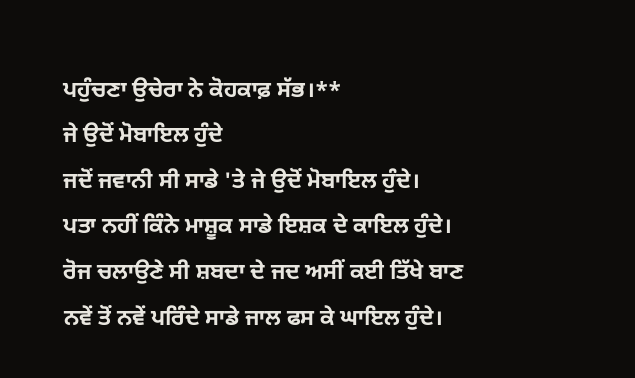ਪਹੁੰਚਣਾ ਉਚੇਰਾ ਨੇ ਕੋਹਕਾਫ਼ ਸੱਭ।**
ਜੇ ਉਦੋਂ ਮੋਬਾਇਲ ਹੁੰਦੇ
ਜਦੋਂ ਜਵਾਨੀ ਸੀ ਸਾਡੇ 'ਤੇ ਜੇ ਉਦੋਂ ਮੋਬਾਇਲ ਹੁੰਦੇ।
ਪਤਾ ਨਹੀਂ ਕਿੰਨੇ ਮਾਸ਼ੂਕ ਸਾਡੇ ਇਸ਼ਕ ਦੇ ਕਾਇਲ ਹੁੰਦੇ।
ਰੋਜ ਚਲਾਉਣੇ ਸੀ ਸ਼ਬਦਾ ਦੇ ਜਦ ਅਸੀਂ ਕਈ ਤਿੱਖੇ ਬਾਣ
ਨਵੇਂ ਤੋਂ ਨਵੇਂ ਪਰਿੰਦੇ ਸਾਡੇ ਜਾਲ ਫਸ ਕੇ ਘਾਇਲ ਹੁੰਦੇ।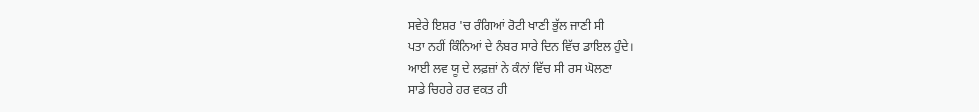ਸਵੇਰੇ ਇਸ਼ਰ 'ਚ ਰੰਗਿਆਂ ਰੋਟੀ ਖਾਣੀ ਭੁੱਲ ਜਾਣੀ ਸੀ
ਪਤਾ ਨਹੀਂ ਕਿੰਨਿਆਂ ਦੇ ਨੰਬਰ ਸਾਰੇ ਦਿਨ ਵਿੱਚ ਡਾਇਲ ਹੁੰਦੇ।
ਆਈ ਲਵ ਯੂ ਦੇ ਲਫ਼ਜ਼ਾਂ ਨੇ ਕੰਨਾਂ ਵਿੱਚ ਸੀ ਰਸ ਘੋਲਣਾ
ਸਾਡੇ ਚਿਹਰੇ ਹਰ ਵਕਤ ਹੀ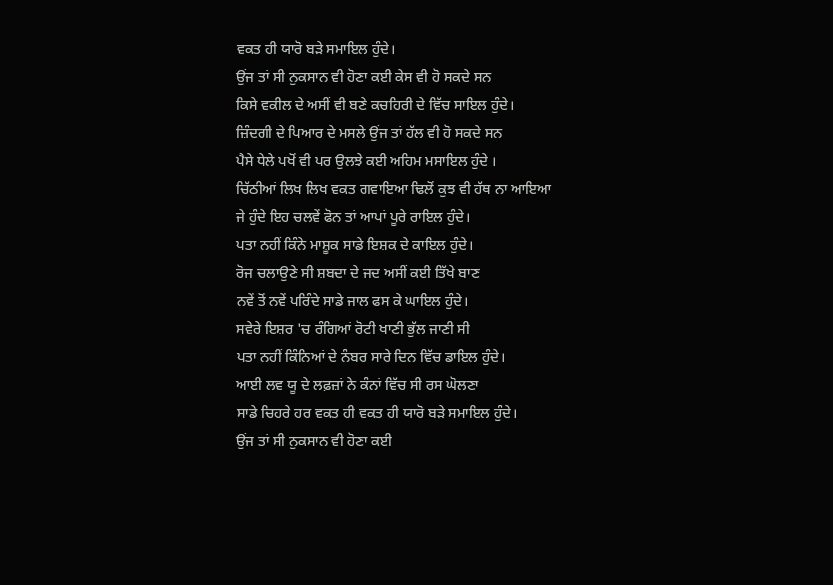ਵਕਤ ਹੀ ਯਾਰੋ ਬੜੇ ਸਮਾਇਲ ਹੁੰਦੇ।
ਉਂਜ ਤਾਂ ਸੀ ਨੁਕਸਾਨ ਵੀ ਹੋਣਾ ਕਈ ਕੇਸ ਵੀ ਹੋ ਸਕਦੇ ਸਨ
ਕਿਸੇ ਵਕੀਲ ਦੇ ਅਸੀਂ ਵੀ ਬਣੇ ਕਚਹਿਰੀ ਦੇ ਵਿੱਚ ਸਾਇਲ ਹੁੰਦੇ।
ਜ਼ਿੰਦਗੀ ਦੇ ਪਿਆਰ ਦੇ ਮਸਲੇ ਉਂਜ ਤਾਂ ਹੱਲ ਵੀ ਹੋ ਸਕਦੇ ਸਨ
ਪੈਸੇ ਧੇਲੇ ਪਖੋਂ ਵੀ ਪਰ ਉਲਝੇ ਕਈ ਅਹਿਮ ਮਸਾਇਲ ਹੁੰਦੇ ।
ਚਿੱਠੀਆਂ ਲਿਖ ਲਿਖ ਵਕਤ ਗਵਾਇਆ ਢਿਲੋਂ ਕੁਝ ਵੀ ਹੱਥ ਨਾ ਆਇਆ
ਜੇ ਹੁੰਦੇ ਇਹ ਚਲਵੇਂ ਫੋਨ ਤਾਂ ਆਪਾਂ ਪੂਰੇ ਰਾਇਲ ਹੁੰਦੇ।
ਪਤਾ ਨਹੀਂ ਕਿੰਨੇ ਮਾਸ਼ੂਕ ਸਾਡੇ ਇਸ਼ਕ ਦੇ ਕਾਇਲ ਹੁੰਦੇ।
ਰੋਜ ਚਲਾਉਣੇ ਸੀ ਸ਼ਬਦਾ ਦੇ ਜਦ ਅਸੀਂ ਕਈ ਤਿੱਖੇ ਬਾਣ
ਨਵੇਂ ਤੋਂ ਨਵੇਂ ਪਰਿੰਦੇ ਸਾਡੇ ਜਾਲ ਫਸ ਕੇ ਘਾਇਲ ਹੁੰਦੇ।
ਸਵੇਰੇ ਇਸ਼ਰ 'ਚ ਰੰਗਿਆਂ ਰੋਟੀ ਖਾਣੀ ਭੁੱਲ ਜਾਣੀ ਸੀ
ਪਤਾ ਨਹੀਂ ਕਿੰਨਿਆਂ ਦੇ ਨੰਬਰ ਸਾਰੇ ਦਿਨ ਵਿੱਚ ਡਾਇਲ ਹੁੰਦੇ।
ਆਈ ਲਵ ਯੂ ਦੇ ਲਫ਼ਜ਼ਾਂ ਨੇ ਕੰਨਾਂ ਵਿੱਚ ਸੀ ਰਸ ਘੋਲਣਾ
ਸਾਡੇ ਚਿਹਰੇ ਹਰ ਵਕਤ ਹੀ ਵਕਤ ਹੀ ਯਾਰੋ ਬੜੇ ਸਮਾਇਲ ਹੁੰਦੇ।
ਉਂਜ ਤਾਂ ਸੀ ਨੁਕਸਾਨ ਵੀ ਹੋਣਾ ਕਈ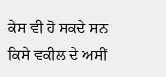ਕੇਸ ਵੀ ਹੋ ਸਕਦੇ ਸਨ
ਕਿਸੇ ਵਕੀਲ ਦੇ ਅਸੀਂ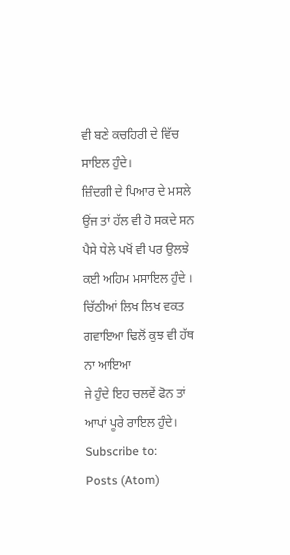ਵੀ ਬਣੇ ਕਚਹਿਰੀ ਦੇ ਵਿੱਚ ਸਾਇਲ ਹੁੰਦੇ।
ਜ਼ਿੰਦਗੀ ਦੇ ਪਿਆਰ ਦੇ ਮਸਲੇ ਉਂਜ ਤਾਂ ਹੱਲ ਵੀ ਹੋ ਸਕਦੇ ਸਨ
ਪੈਸੇ ਧੇਲੇ ਪਖੋਂ ਵੀ ਪਰ ਉਲਝੇ ਕਈ ਅਹਿਮ ਮਸਾਇਲ ਹੁੰਦੇ ।
ਚਿੱਠੀਆਂ ਲਿਖ ਲਿਖ ਵਕਤ ਗਵਾਇਆ ਢਿਲੋਂ ਕੁਝ ਵੀ ਹੱਥ ਨਾ ਆਇਆ
ਜੇ ਹੁੰਦੇ ਇਹ ਚਲਵੇਂ ਫੋਨ ਤਾਂ ਆਪਾਂ ਪੂਰੇ ਰਾਇਲ ਹੁੰਦੇ।
Subscribe to:
Posts (Atom)